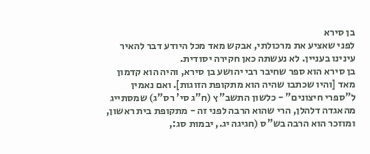בן סירא
לפני שאציע את מרכולתי, אבקש מאד מכל היודע דבר להאיר עינינו בעניין. לא נעשתה כאן חקירה יסודית.
בן סירא הוא ספר שחיבר רבי יהושע בן סירא, והיה הוא קדמון מאד [והיו שכתבו שהיה הוא מתקופת הזוגות]. ואם נאמין ל"ספרי חיצונים" - כלשון התשב"ץ (ח"ג סי' רס"ג) שמסתייג מהאגדה דלהלן, הרי שהוא הרבה לפני זה - מתקופת בית ראשון, ומוזכר הוא הרבה בש"ס (חגיגה יג., יבמות סג:,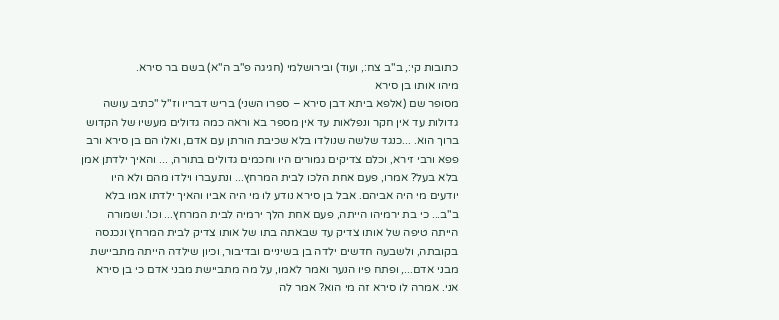כתובות קי:, ב"ב צח:, ועוד) ובירושלמי (חגיגה פ"ב ה"א) בשם בר סירא.
מיהו אותו בן סירא
מסופר שם (אלפא ביתא דבן סירא – ספרו השני) בריש דבריו וז"ל "כתיב עושה גדולות עד אין חקר ונפלאות עד אין מספר בא וראה כמה גדולים מעשיו של הקדוש ברוך הוא. ...כנגד שלשה שנולדו בלא שכיבת הורתן עם אדם, ואלו הם בן סירא ורב פפא ורבי זירא, וכלם צדיקים גמורים היו וחכמים גדולים בתורה, ... והאיך ילדתן אמן בלא בעל? אמרו, פעם אחת הלכו לבית המרחץ... ונתעברו וילדו מהם ולא היו יודעים מי היה אביהם. אבל בן סירא נודע לו מי היה אביו והאיך ילדתו אמו בלא ב"ב... כי בת ירמיהו הייתה, פעם אחת הלך ירמיה לבית המרחץ... וכו'. ושמורה הייתה טיפה של אותו צדיק עד שבאתה בתו של אותו צדיק לבית המרחץ ונכנסה בקובתה, ולשבעה חדשים ילדה בן בשיניים ובדיבור, וכיון שילדה הייתה מתביישת מבני אדם..., ופתח פיו הנער ואמר לאמו, על מה מתביישת מבני אדם כי בן סירא אני. אמרה לו סירא זה מי הוא? אמר לה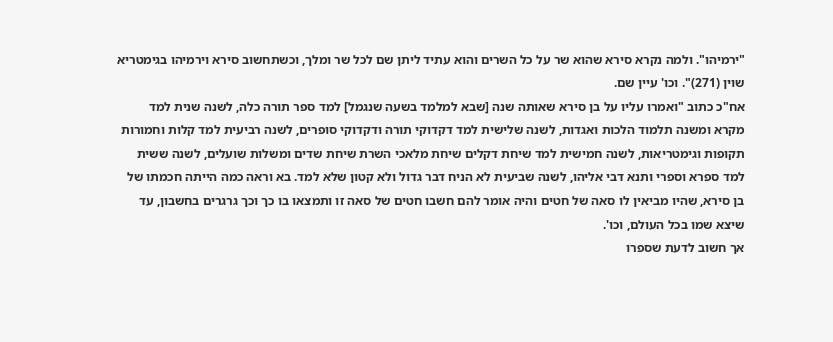"ירמיהו". ולמה נקרא סירא שהוא שר על כל השרים והוא עתיד ליתן שם לכל שר ומלך, וכשתחשוב סירא וירמיהו בגימטריא שוין (271)". וכו' עיין שם.
אח"כ כתוב "ואמרו עליו על בן סירא שאותה שנה [שבא למלמד בשעה שנגמל] למד ספר תורה כלה, לשנה שנית למד מקרא ומשנה תלמוד הלכות ואגדות, לשנה שלישית למד דקדוקי תורה ודקדוקי סופרים, לשנה רביעית למד קלות וחמורות תקופות וגימטריאות, לשנה חמישית למד שיחת דקלים שיחת מלאכי השרת שיחת שדים ומשלות שועלים, לשנה ששית למד ספרא וספרי ותנא דבי אליהו, לשנה שביעית לא הניח דבר גדול ולא קטון שלא למד. בא וראה כמה הייתה חכמתו של בן סירא, שהיו מביאין לו סאה של חטים והיה אומר להם חשבו חטים של סאה זו ותמצאו בו כך וכך גרגרים בחשבון, עד שיצא שמו בכל העולם, וכו'.
אך חשוב לדעת שספרו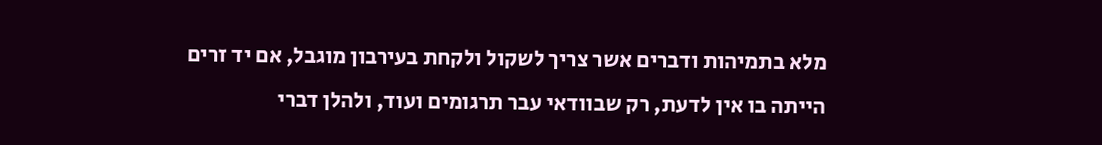מלא בתמיהות ודברים אשר צריך לשקול ולקחת בעירבון מוגבל, אם יד זרים הייתה בו אין לדעת, רק שבוודאי עבר תרגומים ועוד, ולהלן דברי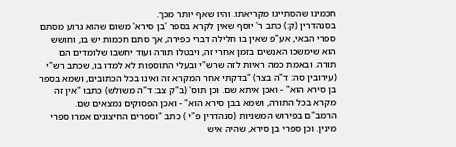חכמינו שהסתייגו מקריאתו. והיו שאף יותר מכך.
בסנהדרין (ק:) כתב ר' יוסף שאין לקרא בספר 'בן סירא' משום שהוא גרוע מסתם ספרי הבאי, אע"פ שאין בו חלילה דברי כפירה, אך סתם חכמות יש בו, וחושש הוא שימשכו האנשים בזמן אחרי זה, ויבטלו תורה ועוד יחשבו שלומדים הם תורה. ובאמת כמה ראיות לזה שרש"י ובעלי התוספות לא למדו בו, שכתב רש"י (עירובין סה: ד"ה בצר) "בדקתי אחר המקרא זה ואינו בכל הכתובים, ושמא בספר בן סירא הוא" - ואכן איתא שם. וכן תוס' (ב"ק צב: ד"ה משולש) כתבו "אין זה מקרא בכל התורה, ושמא בבן סירא הוא" - ואכן הפסוקים נמצאים שם.
הרמב"ם בפירוש המשניות (סנהדרין פ"י ) כתב "וספרים החיצונים אמרו ספרי מינין. וכן ספרי בן סירא, שהיה איש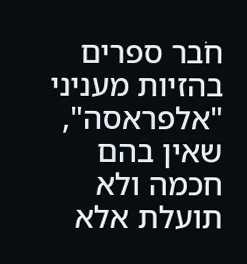חֹבר ספרים בהזיות מעניני "אלפראסה", שאין בהם חכמה ולא תועלת אלא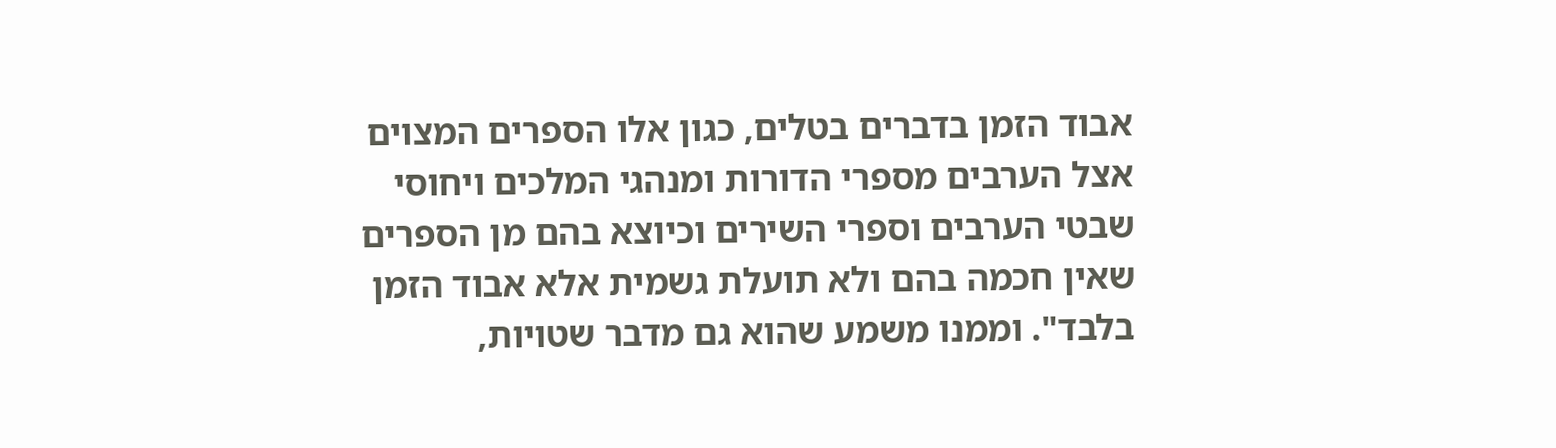אבוד הזמן בדברים בטלים, כגון אלו הספרים המצוים אצל הערבים מספרי הדורות ומנהגי המלכים ויחוסי שבטי הערבים וספרי השירים וכיוצא בהם מן הספרים שאין חכמה בהם ולא תועלת גשמית אלא אבוד הזמן בלבד". וממנו משמע שהוא גם מדבר שטויות,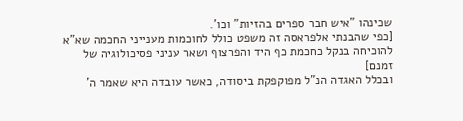שכינהו "איש חבר ספרים בהזיות" וכו'.
[כפי שהבנתי אלפראסה זה משפט כולל לחוכמות מענייני החכמה שא"א להוכיחה בנקל כחכמת כף היד והפרצוף ושאר עניני פסיכולוגיה של זמנם]
ובכלל האגדה הנ"ל מפוקפקת ביסודה, כאשר עובדה היא שאמר ה'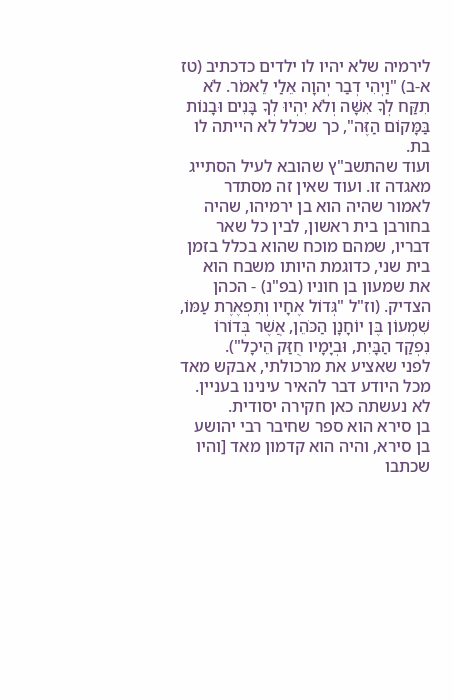לירמיה שלא יהיו לו ילדים כדכתיב (טז א-ב) "וַיְהִי דְבַר יְהוָה אֵלַי לֵאמֹר. לֹא תִקַּח לְךָ אִשָּׁה וְלֹא יִהְיוּ לְךָ בָּנִים וּבָנוֹת בַּמָּקוֹם הַזֶּה", כך שכלל לא הייתה לו בת.
ועוד שהתשב"ץ שהובא לעיל הסתייג מאגדה זו. ועוד שאין זה מסתדר לאמור שהיה הוא בן ירמיהו, שהיה בחורבן בית ראשון, לבין כל שאר דבריו, שמהם מוכח שהוא בכלל בזמן בית שני, כדוגמת היותו משבח הוא את שמעון בן חוניו (בפ"נ) - הכהן הצדיק. (וז"ל "גְּדוֹל אֶחָיו וְתִפְאֶרֶת עַמּוֹ, שִׁמְעוֹן בֶּן יוֹחָנָן הַכֹּהֵן, אֲשֶׁר בְּדוֹרוֹ נִפְקַד הַבָּיִת, וּבְיָמָיו חֻזַּק הֵיכָל").
לפני שאציע את מרכולתי, אבקש מאד מכל היודע דבר להאיר עינינו בעניין. לא נעשתה כאן חקירה יסודית.
בן סירא הוא ספר שחיבר רבי יהושע בן סירא, והיה הוא קדמון מאד [והיו שכתבו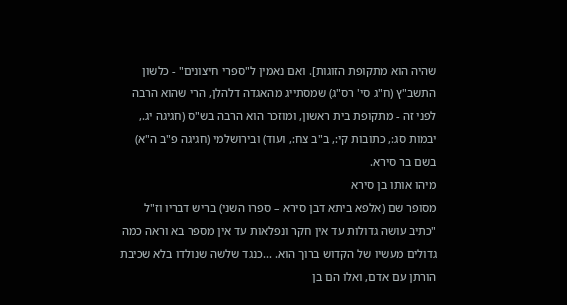שהיה הוא מתקופת הזוגות]. ואם נאמין ל"ספרי חיצונים" - כלשון התשב"ץ (ח"ג סי' רס"ג) שמסתייג מהאגדה דלהלן, הרי שהוא הרבה לפני זה - מתקופת בית ראשון, ומוזכר הוא הרבה בש"ס (חגיגה יג., יבמות סג:, כתובות קי:, ב"ב צח:, ועוד) ובירושלמי (חגיגה פ"ב ה"א) בשם בר סירא.
מיהו אותו בן סירא
מסופר שם (אלפא ביתא דבן סירא – ספרו השני) בריש דבריו וז"ל "כתיב עושה גדולות עד אין חקר ונפלאות עד אין מספר בא וראה כמה גדולים מעשיו של הקדוש ברוך הוא. ...כנגד שלשה שנולדו בלא שכיבת הורתן עם אדם, ואלו הם בן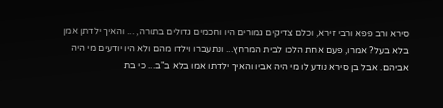סירא ורב פפא ורבי זירא, וכלם צדיקים גמורים היו וחכמים גדולים בתורה, ... והאיך ילדתן אמן בלא בעל? אמרו, פעם אחת הלכו לבית המרחץ... ונתעברו וילדו מהם ולא היו יודעים מי היה אביהם. אבל בן סירא נודע לו מי היה אביו והאיך ילדתו אמו בלא ב"ב... כי בת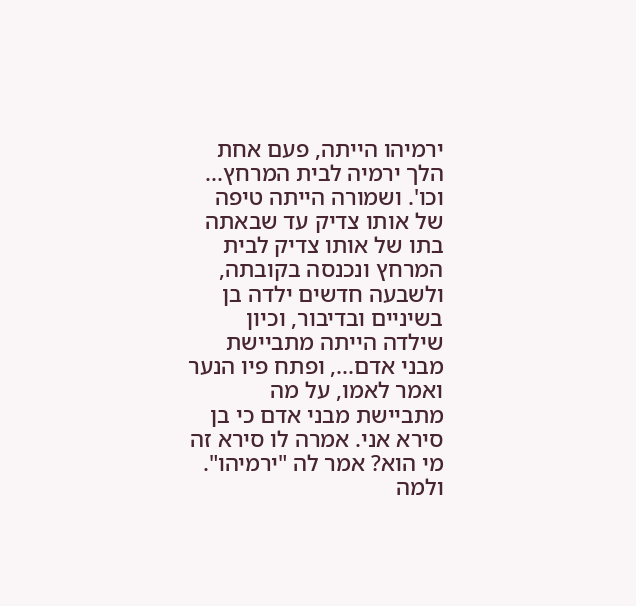ירמיהו הייתה, פעם אחת הלך ירמיה לבית המרחץ... וכו'. ושמורה הייתה טיפה של אותו צדיק עד שבאתה בתו של אותו צדיק לבית המרחץ ונכנסה בקובתה, ולשבעה חדשים ילדה בן בשיניים ובדיבור, וכיון שילדה הייתה מתביישת מבני אדם..., ופתח פיו הנער ואמר לאמו, על מה מתביישת מבני אדם כי בן סירא אני. אמרה לו סירא זה מי הוא? אמר לה "ירמיהו". ולמה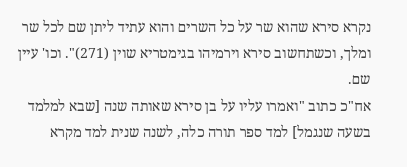נקרא סירא שהוא שר על כל השרים והוא עתיד ליתן שם לכל שר ומלך, וכשתחשוב סירא וירמיהו בגימטריא שוין (271)". וכו' עיין שם.
אח"כ כתוב "ואמרו עליו על בן סירא שאותה שנה [שבא למלמד בשעה שנגמל] למד ספר תורה כלה, לשנה שנית למד מקרא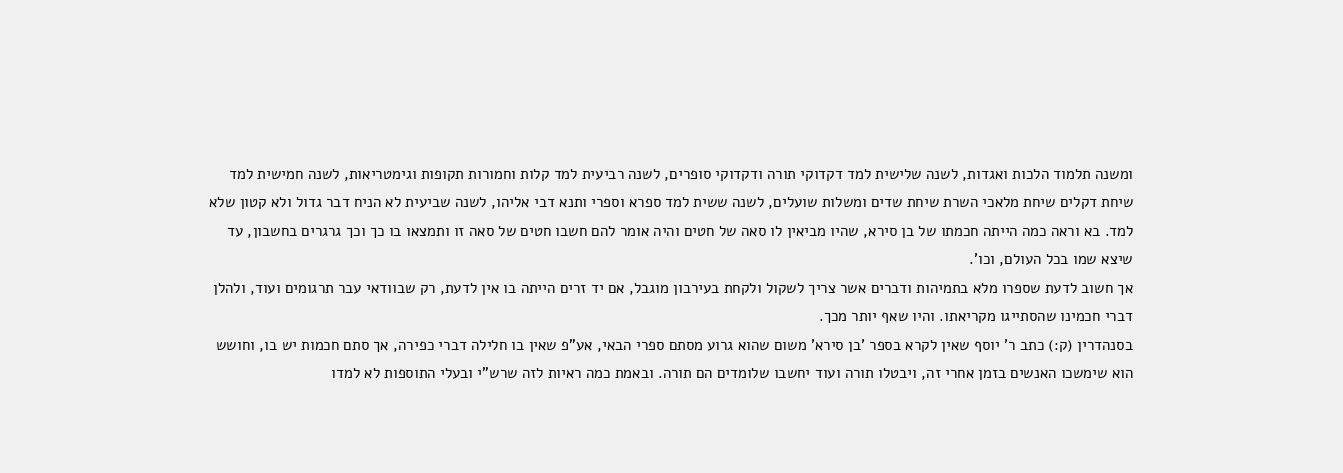ומשנה תלמוד הלכות ואגדות, לשנה שלישית למד דקדוקי תורה ודקדוקי סופרים, לשנה רביעית למד קלות וחמורות תקופות וגימטריאות, לשנה חמישית למד שיחת דקלים שיחת מלאכי השרת שיחת שדים ומשלות שועלים, לשנה ששית למד ספרא וספרי ותנא דבי אליהו, לשנה שביעית לא הניח דבר גדול ולא קטון שלא למד. בא וראה כמה הייתה חכמתו של בן סירא, שהיו מביאין לו סאה של חטים והיה אומר להם חשבו חטים של סאה זו ותמצאו בו כך וכך גרגרים בחשבון, עד שיצא שמו בכל העולם, וכו'.
אך חשוב לדעת שספרו מלא בתמיהות ודברים אשר צריך לשקול ולקחת בעירבון מוגבל, אם יד זרים הייתה בו אין לדעת, רק שבוודאי עבר תרגומים ועוד, ולהלן דברי חכמינו שהסתייגו מקריאתו. והיו שאף יותר מכך.
בסנהדרין (ק:) כתב ר' יוסף שאין לקרא בספר 'בן סירא' משום שהוא גרוע מסתם ספרי הבאי, אע"פ שאין בו חלילה דברי כפירה, אך סתם חכמות יש בו, וחושש הוא שימשכו האנשים בזמן אחרי זה, ויבטלו תורה ועוד יחשבו שלומדים הם תורה. ובאמת כמה ראיות לזה שרש"י ובעלי התוספות לא למדו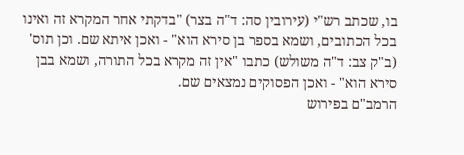בו, שכתב רש"י (עירובין סה: ד"ה בצר) "בדקתי אחר המקרא זה ואינו בכל הכתובים, ושמא בספר בן סירא הוא" - ואכן איתא שם. וכן תוס' (ב"ק צב: ד"ה משולש) כתבו "אין זה מקרא בכל התורה, ושמא בבן סירא הוא" - ואכן הפסוקים נמצאים שם.
הרמב"ם בפירוש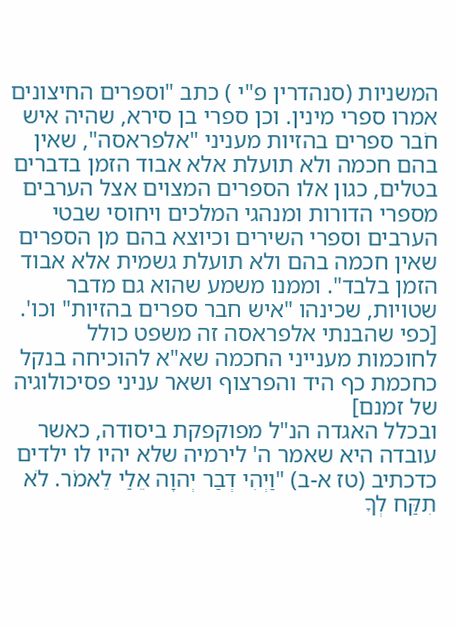המשניות (סנהדרין פ"י ) כתב "וספרים החיצונים אמרו ספרי מינין. וכן ספרי בן סירא, שהיה איש חֹבר ספרים בהזיות מעניני "אלפראסה", שאין בהם חכמה ולא תועלת אלא אבוד הזמן בדברים בטלים, כגון אלו הספרים המצוים אצל הערבים מספרי הדורות ומנהגי המלכים ויחוסי שבטי הערבים וספרי השירים וכיוצא בהם מן הספרים שאין חכמה בהם ולא תועלת גשמית אלא אבוד הזמן בלבד". וממנו משמע שהוא גם מדבר שטויות, שכינהו "איש חבר ספרים בהזיות" וכו'.
[כפי שהבנתי אלפראסה זה משפט כולל לחוכמות מענייני החכמה שא"א להוכיחה בנקל כחכמת כף היד והפרצוף ושאר עניני פסיכולוגיה של זמנם]
ובכלל האגדה הנ"ל מפוקפקת ביסודה, כאשר עובדה היא שאמר ה' לירמיה שלא יהיו לו ילדים כדכתיב (טז א-ב) "וַיְהִי דְבַר יְהוָה אֵלַי לֵאמֹר. לֹא תִקַּח לְךָ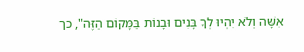אִשָּׁה וְלֹא יִהְיוּ לְךָ בָּנִים וּבָנוֹת בַּמָּקוֹם הַזֶּה", כך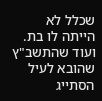שכלל לא הייתה לו בת.
ועוד שהתשב"ץ שהובא לעיל הסתייג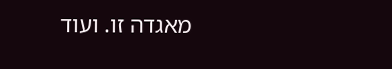מאגדה זו. ועוד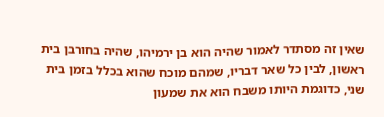שאין זה מסתדר לאמור שהיה הוא בן ירמיהו, שהיה בחורבן בית ראשון, לבין כל שאר דבריו, שמהם מוכח שהוא בכלל בזמן בית שני, כדוגמת היותו משבח הוא את שמעון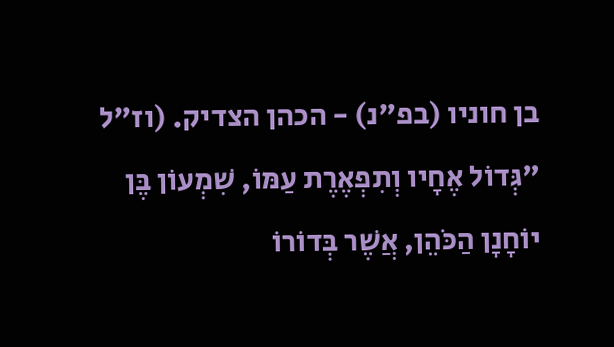בן חוניו (בפ"נ) - הכהן הצדיק. (וז"ל "גְּדוֹל אֶחָיו וְתִפְאֶרֶת עַמּוֹ, שִׁמְעוֹן בֶּן יוֹחָנָן הַכֹּהֵן, אֲשֶׁר בְּדוֹרוֹ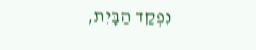נִפְקַד הַבָּיִת,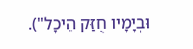וּבְיָמָיו חֻזַּק הֵיכָל").